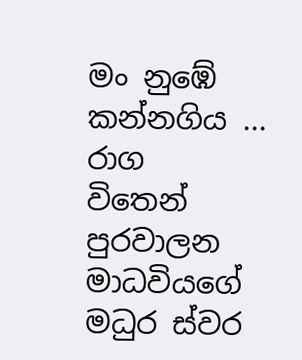මං නුඹේ
කන්නගිය ...
රාග
විතෙන් පුරවාලන
මාධවියගේ
මධුර ස්වර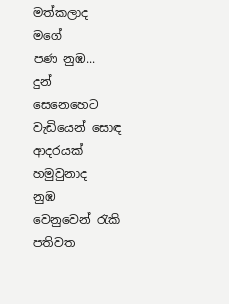මත්කලාද
මගේ
පණ නුඹ...
දුන්
සෙනෙහෙට වැඩියෙන් සොඳ
ආදරයක්
හමුවුනාද
නුඹ
වෙනුවෙන් රැකි පතිවත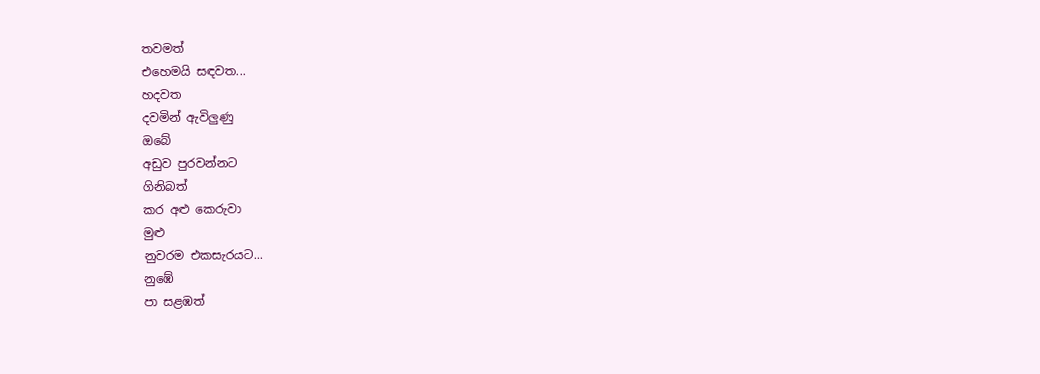තවමත්
එහෙමයි සඳවත...
හදවත
දවමින් ඇවිලුණු
ඔබේ
අඩුව පුරවන්නට
ගිනිබත්
කර අළු කෙරුවා
මුළු
නුවරම එකසැරයට...
නුඹේ
පා සළඹත්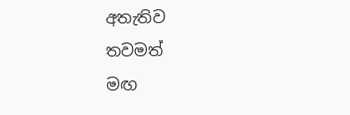අතැතිව
තවමත්
මඟ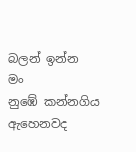බලන් ඉන්න
මං
නුඹේ කන්නගිය
ඇහෙනවද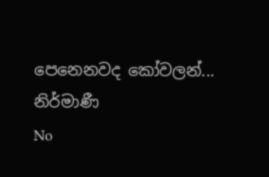පෙනෙනවද කෝවලන්...
නිර්මාණී
No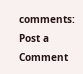comments:
Post a Comment